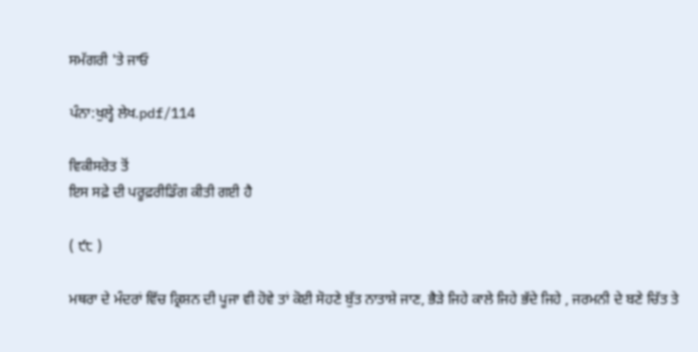ਸਮੱਗਰੀ 'ਤੇ ਜਾਓ

ਪੰਨਾ:ਖੁਲ੍ਹੇ ਲੇਖ.pdf/114

ਵਿਕੀਸਰੋਤ ਤੋਂ
ਇਸ ਸਫ਼ੇ ਦੀ ਪਰੂਫ਼ਰੀਡਿੰਗ ਕੀਤੀ ਗਈ ਹੈ

( ੯੮ )

ਮਥਰਾ ਦੇ ਮੰਦਰਾਂ ਵਿੱਚ ਕ੍ਰਿਸ਼ਨ ਦੀ ਪੂਜਾ ਵੀ ਹੋਵੇ ਤਾਂ ਕੋਈ ਸੋਹਣੇ ਬੁੱਤ ਨਾਤਾਸ਼ੇ ਜਾਣ, ਭੈੜੇ ਜਿਹੇ ਕਾਲੇ ਜਿਹੇ ਭੱਦੇ ਜਿਹੇ , ਜਰਮਨੀ ਦੇ ਬਣੇ ਚਿੱਤ ਤੇ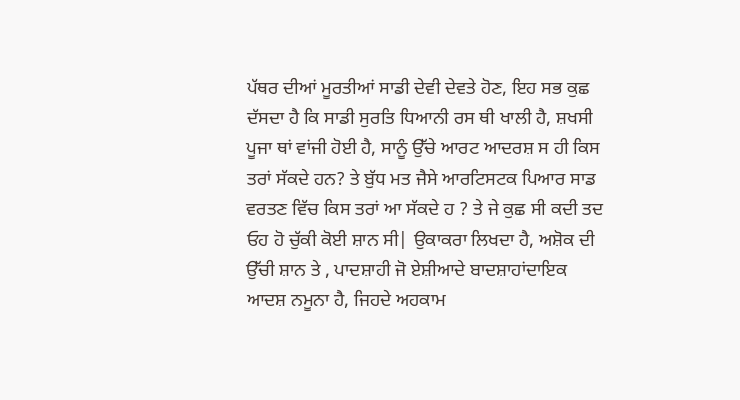ਪੱਥਰ ਦੀਆਂ ਮੂਰਤੀਆਂ ਸਾਡੀ ਦੇਵੀ ਦੇਵਤੇ ਹੋਣ, ਇਹ ਸਭ ਕੁਛ ਦੱਸਦਾ ਹੈ ਕਿ ਸਾਡੀ ਸੁਰਤਿ ਧਿਆਨੀ ਰਸ ਥੀ ਖਾਲੀ ਹੈ, ਸ਼ਖਸੀ ਪੂਜਾ ਥਾਂ ਵਾਂਜੀ ਹੋਈ ਹੈ, ਸਾਨੂੰ ਉੱਚੇ ਆਰਟ ਆਦਰਸ਼ ਸ ਹੀ ਕਿਸ ਤਰਾਂ ਸੱਕਦੇ ਹਨ? ਤੇ ਬੁੱਧ ਮਤ ਜੈਸੇ ਆਰਟਿਸਟਕ ਪਿਆਰ ਸਾਡ ਵਰਤਣ ਵਿੱਚ ਕਿਸ ਤਰਾਂ ਆ ਸੱਕਦੇ ਹ ? ਤੇ ਜੇ ਕੁਛ ਸੀ ਕਦੀ ਤਦ ਓਹ ਹੋ ਚੁੱਕੀ ਕੋਈ ਸ਼ਾਨ ਸੀ| ਉਕਾਕਰਾ ਲਿਖਦਾ ਹੈ, ਅਸ਼ੋਕ ਦੀ ਉੱਚੀ ਸ਼ਾਨ ਤੇ , ਪਾਦਸ਼ਾਹੀ ਜੋ ਏਸ਼ੀਆਦੇ ਬਾਦਸ਼ਾਹਾਂਦਾਇਕ ਆਦਸ਼ ਨਮੂਨਾ ਹੈ, ਜਿਹਦੇ ਅਹਕਾਮ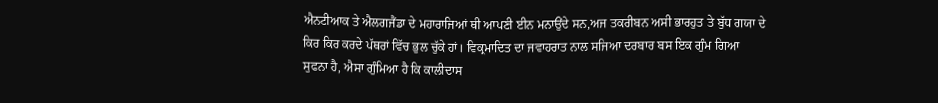ਐਨਟੀਆਕ ਤੇ ਐਲਗਜੈਂਡਾ ਦੇ ਮਹਾਰਾਜਿਆਂ ਥੀ ਆਪਣੀ ਈਨ ਮਨਾਉਂਦੇ ਸਨ,ਅਜ ਤਕਰੀਬਨ ਅਸੀ ਭਾਰਹੁਤ ਤੇ ਬੁੱਧ ਗਯਾ ਦੇ ਕਿਰ ਕਿਰ ਕਰਦੇ ਪੱਥਰਾਂ ਵਿੱਚ ਭੁਲ ਚੁੱਕੇ ਹਾਂ। ਵਿਕ੍ਰਮਾਦਿਤ ਦਾ ਜਵਾਹਰਾਤ ਨਾਲ ਸਜਿਆ ਦਰਬਾਰ ਬਸ ਇਕ ਗੁੰਮ ਗਿਆ ਸੁਫਨਾ ਹੈ, ਐਸਾ ਗੁੰਮਿਆ ਹੈ ਕਿ ਕਾਲੀਦਾਸ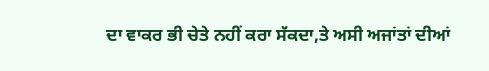ਦਾ ਵਾਕਰ ਭੀ ਚੇਤੇ ਨਹੀਂ ਕਰਾ ਸੱਕਦਾ,ਤੇ ਅਸੀ ਅਜਾਂਤਾਂ ਦੀਆਂ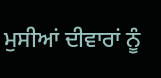ਮੁਸੀਆਂ ਦੀਵਾਰਾਂ ਨੂੰ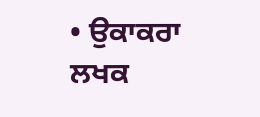• ਉਕਾਕਰਾ ਲਖਕ